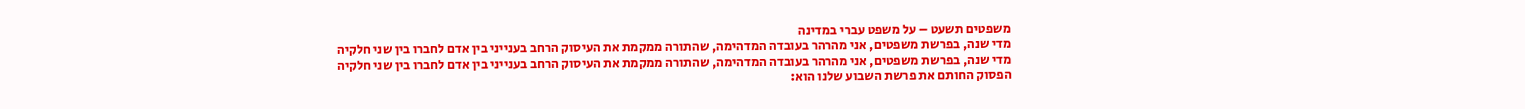משפטים תשעט – על משפט עברי במדינה
מדי שנה, בפרשת משפטים, אני מהרהר בעובדה המדהימה, שהתורה ממקמת את העיסוק הרחב בענייני בין אדם לחברו בין שני חלקיה
מדי שנה, בפרשת משפטים, אני מהרהר בעובדה המדהימה, שהתורה ממקמת את העיסוק הרחב בענייני בין אדם לחברו בין שני חלקיה
הפסוק החותם את פרשת השבוע שלנו הוא: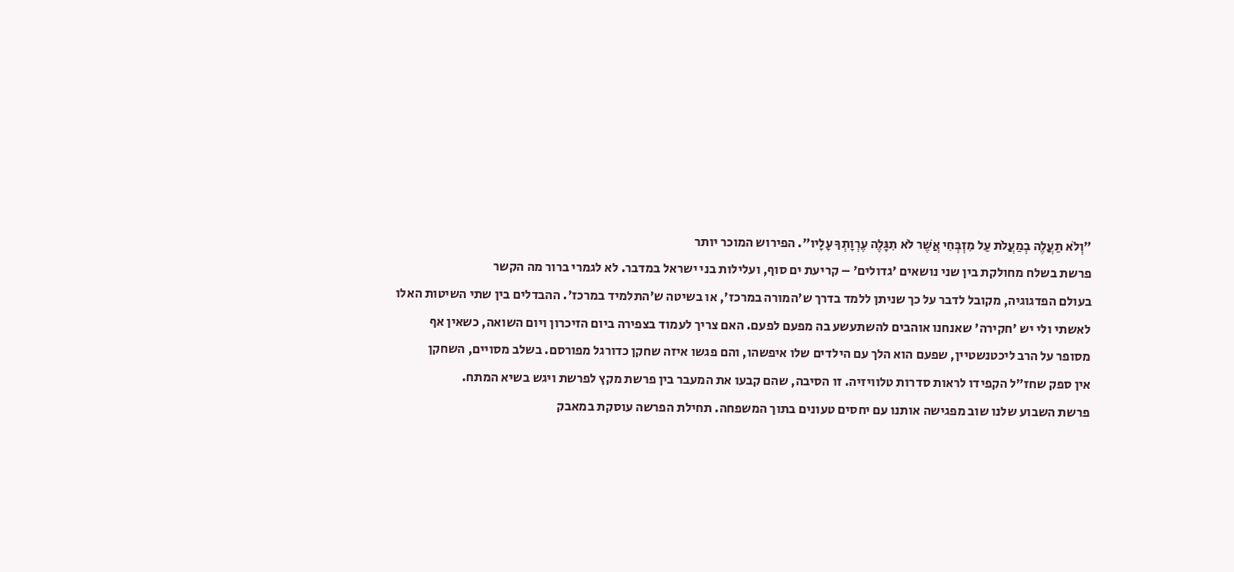"וְלֹא תַעֲלֶה בְמַעֲלֹת עַל מִזְבְּחִי אֲשֶׁר לֹא תִגָּלֶה עֶרְוָתְךָ עָלָיו". הפירוש המוכר יותר
פרשת בשלח מחולקת בין שני נושאים 'גדולים' – קריעת ים סוף, ועלילות בני ישראל במדבר. לא לגמרי ברור מה הקשר
בעולם הפדגוגיה, מקובל לדבר על כך שניתן ללמד בדרך ש'המורה במרכז', או בשיטה ש'התלמיד במרכז'. ההבדלים בין שתי השיטות האלו
לאשתי ולי יש 'חקירה' שאנחנו אוהבים להשתעשע בה מפעם לפעם. האם צריך לעמוד בצפירה ביום הזיכרון ויום השואה, כשאין אף
מסופר על הרב ליכטנשטיין, שפעם הוא הלך עם הילדים שלו איפשהו, והם פגשו איזה שחקן כדורגל מפורסם. בשלב מסויים, השחקן
אין ספק שחז"ל הקפידו לראות סדרות טלוויזיה. זו הסיבה, שהם קבעו את המעבר בין פרשת מקץ לפרשת ויגש בשיא המתח.
פרשת השבוע שלנו שוב מפגישה אותנו עם יחסים טעונים בתוך המשפחה. תחילת הפרשה עוסקת במאבק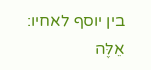בין יוסף לאחיו: אֵלֶּה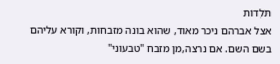תֹּלְדוֹת
אצל אברהם ניכר מאוד, שהוא בונה מזבחות, וקורא עליהם בשם השם. אם נרצה,מן מזבח "טבעוני"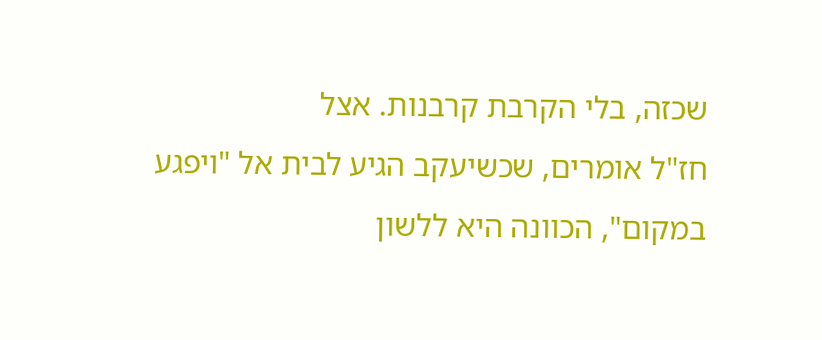שכזה, בלי הקרבת קרבנות. אצל
חז"ל אומרים, שכשיעקב הגיע לבית אל "ויפגע במקום", הכוונה היא ללשון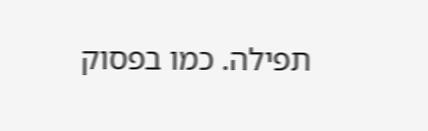תפילה. כמו בפסוק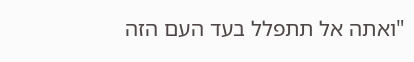"ואתה אל תתפלל בעד העם הזה